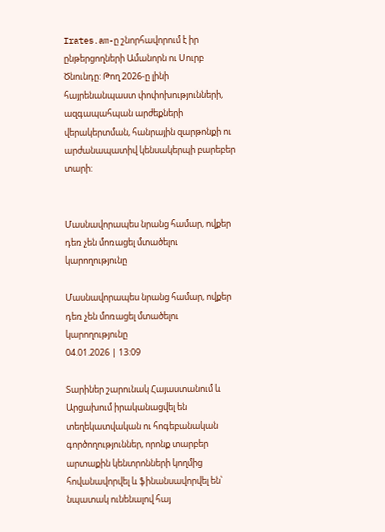Irates.am-ը շնորհավորում է իր ընթերցողների Ամանորն ու Սուրբ Ծնունդը: Թող 2026-ը լինի հայրենանպաստ փոփոխությունների, ազգապահպան արժեքների վերակերտման, հանրային զարթոնքի ու արժանապատիվ կենսակերպի բարեբեր տարի:


Մասնավորապես նրանց համար, ովքեր դեռ չեն մոռացել մտածելու կարողությունը

Մասնավորապես նրանց համար, ովքեր դեռ չեն մոռացել մտածելու կարողությունը
04.01.2026 | 13:09

Տարիներ շարունակ Հայաստանում և Արցախում իրականացվել են տեղեկատվական ու հոգեբանական գործողություններ, որոնք տարբեր արտաքին կենտրոնների կողմից հովանավորվել և ֆինանսավորվել են՝ նպատակ ունենալով հայ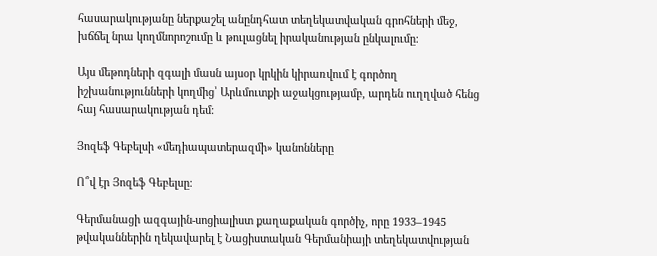հասարակությանը ներքաշել անընդհատ տեղեկատվական գրոհների մեջ, խճճել նրա կողմնորոշումը և թուլացնել իրականության ընկալումը։

Այս մեթոդների զգալի մասն այսօր կրկին կիրառվում է գործող իշխանությունների կողմից՝ Արևմուտքի աջակցությամբ, արդեն ուղղված հենց հայ հասարակության դեմ։

Յոզեֆ Գեբելսի «մեդիապատերազմի» կանոնները

Ո՞վ էր Յոզեֆ Գեբելսը։

Գերմանացի ազգային-սոցիալիստ քաղաքական գործիչ, որը 1933–1945 թվականներին ղեկավարել է Նացիստական Գերմանիայի տեղեկատվության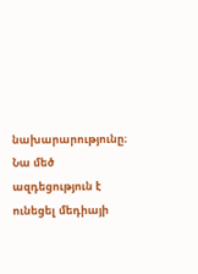նախարարությունը։ Նա մեծ ազդեցություն է ունեցել մեդիայի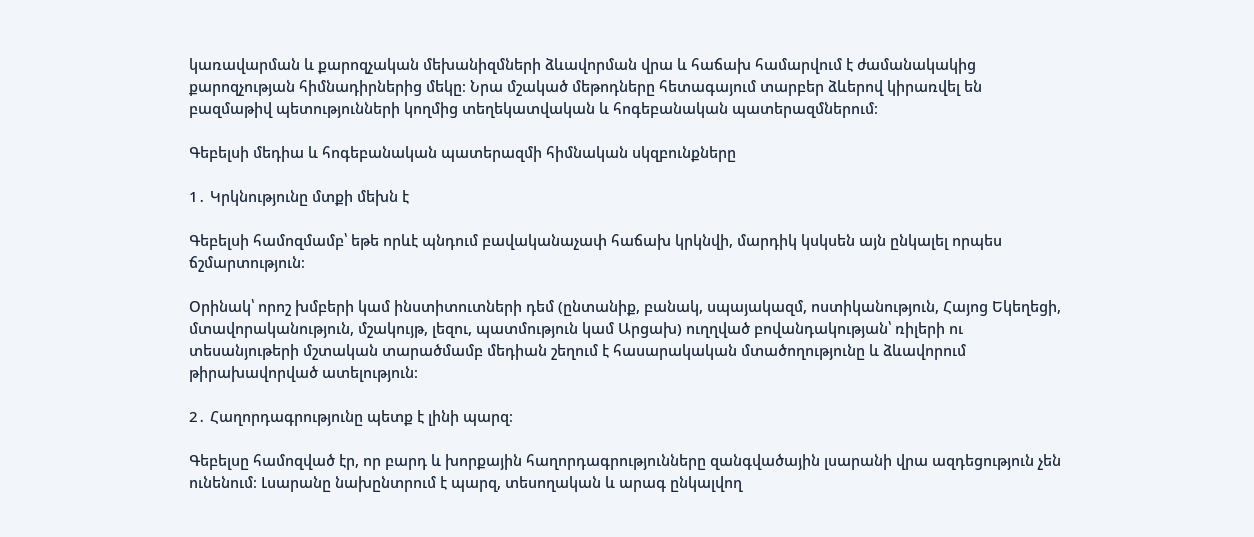կառավարման և քարոզչական մեխանիզմների ձևավորման վրա և հաճախ համարվում է ժամանակակից քարոզչության հիմնադիրներից մեկը։ Նրա մշակած մեթոդները հետագայում տարբեր ձևերով կիրառվել են բազմաթիվ պետությունների կողմից տեղեկատվական և հոգեբանական պատերազմներում։

Գեբելսի մեդիա և հոգեբանական պատերազմի հիմնական սկզբունքները

1․ Կրկնությունը մտքի մեխն է

Գեբելսի համոզմամբ՝ եթե որևէ պնդում բավականաչափ հաճախ կրկնվի, մարդիկ կսկսեն այն ընկալել որպես ճշմարտություն։

Օրինակ՝ որոշ խմբերի կամ ինստիտուտների դեմ (ընտանիք, բանակ, սպայակազմ, ոստիկանություն, Հայոց Եկեղեցի, մտավորականություն, մշակույթ, լեզու, պատմություն կամ Արցախ) ուղղված բովանդակության՝ ռիլերի ու տեսանյութերի մշտական տարածմամբ մեդիան շեղում է հասարակական մտածողությունը և ձևավորում թիրախավորված ատելություն։

2․ Հաղորդագրությունը պետք է լինի պարզ։

Գեբելսը համոզված էր, որ բարդ և խորքային հաղորդագրությունները զանգվածային լսարանի վրա ազդեցություն չեն ունենում։ Լսարանը նախընտրում է պարզ, տեսողական և արագ ընկալվող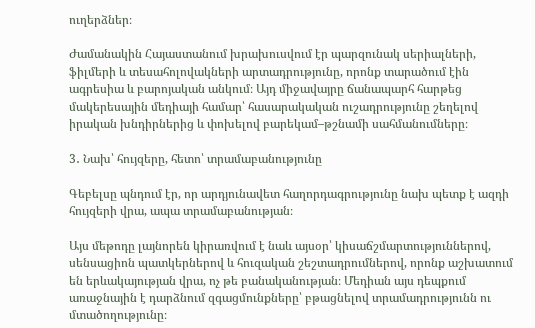ուղերձներ։

Ժամանակին Հայաստանում խրախուսվում էր պարզունակ սերիալների, ֆիլմերի և տեսահոլովակների արտադրությունը, որոնք տարածում էին ագրեսիա և բարոյական անկում։ Այդ միջավայրը ճանապարհ հարթեց մակերեսային մեդիայի համար՝ հասարակական ուշադրությունը շեղելով իրական խնդիրներից և փոխելով բարեկամ–թշնամի սահմանումները։

3․ Նախ՝ հույզերը, հետո՝ տրամաբանությունը

Գեբելսը պնդում էր, որ արդյունավետ հաղորդագրությունը նախ պետք է ազդի հույզերի վրա, ապա տրամաբանության։

Այս մեթոդը լայնորեն կիրառվում է նաև այսօր՝ կիսաճշմարտություններով, սենսացիոն պատկերներով և հուզական շեշտադրումներով, որոնք աշխատում են երևակայության վրա, ոչ թե բանականության։ Մեդիան այս դեպքում առաջնային է դարձնում զգացմունքները՝ բթացնելով տրամադրությունն ու մտածողությունը։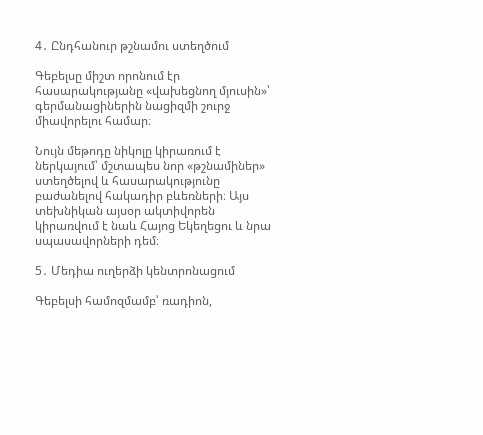4․ Ընդհանուր թշնամու ստեղծում

Գեբելսը միշտ որոնում էր հասարակությանը «վախեցնող մյուսին»՝ գերմանացիներին նացիզմի շուրջ միավորելու համար։

Նույն մեթոդը նիկոլը կիրառում է ներկայում՝ մշտապես նոր «թշնամիներ» ստեղծելով և հասարակությունը բաժանելով հակադիր բևեռների։ Այս տեխնիկան այսօր ակտիվորեն կիրառվում է նաև Հայոց Եկեղեցու և նրա սպասավորների դեմ։

5․ Մեդիա ուղերձի կենտրոնացում

Գեբելսի համոզմամբ՝ ռադիոն,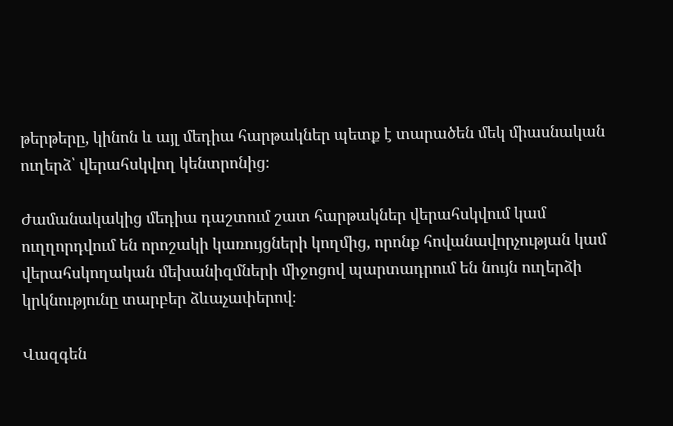թերթերը, կինոն և այլ մեդիա հարթակներ պետք է տարածեն մեկ միասնական ուղերձ՝ վերահսկվող կենտրոնից։

Ժամանակակից մեդիա դաշտում շատ հարթակներ վերահսկվում կամ ուղղորդվում են որոշակի կառույցների կողմից, որոնք հովանավորչության կամ վերահսկողական մեխանիզմների միջոցով պարտադրում են նույն ուղերձի կրկնությունը տարբեր ձևաչափերով։

Վազգեն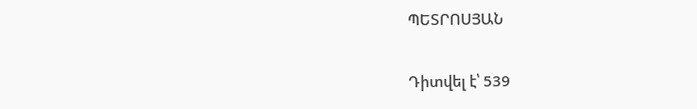ՊԵՏՐՈՍՅԱՆ

Դիտվել է՝ 539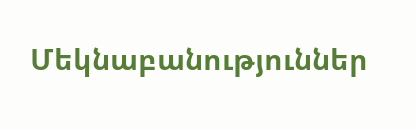Մեկնաբանություններ